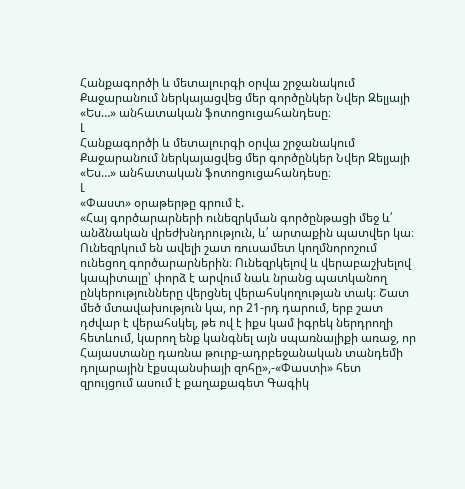Հանքագործի և մետալուրգի օրվա շրջանակում Քաջարանում ներկայացվեց մեր գործընկեր Նվեր Զելյայի «Ես…» անհատական ֆոտոցուցահանդեսը։
Լ
Հանքագործի և մետալուրգի օրվա շրջանակում Քաջարանում ներկայացվեց մեր գործընկեր Նվեր Զելյայի «Ես…» անհատական ֆոտոցուցահանդեսը։
Լ
«Փաստ» օրաթերթը գրում է.
«Հայ գործարարների ունեզրկման գործընթացի մեջ և՛ անձնական վրեժխնդրություն, և՛ արտաքին պատվեր կա։ Ունեզրկում են ավելի շատ ռուսամետ կողմնորոշում ունեցող գործարարներին։ Ունեզրկելով և վերաբաշխելով կապիտալը՝ փորձ է արվում նաև նրանց պատկանող ընկերությունները վերցնել վերահսկողության տակ։ Շատ մեծ մտավախություն կա, որ 21-րդ դարում, երբ շատ դժվար է վերահսկել, թե ով է իքս կամ իգրեկ ներդրողի հետևում, կարող ենք կանգնել այն սպառնալիքի առաջ, որ Հայաստանը դառնա թուրք-ադրբեջանական տանդեմի դոլարային էքսպանսիայի զոհը»,-«Փաստի» հետ զրույցում ասում է քաղաքագետ Գագիկ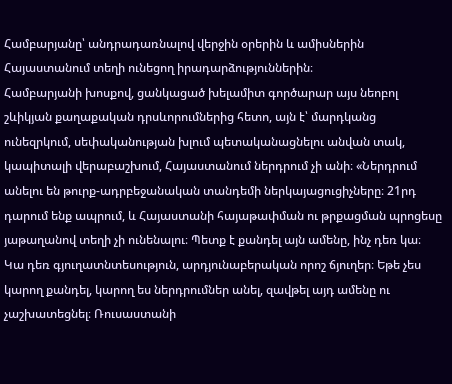Համբարյանը՝ անդրադառնալով վերջին օրերին և ամիսներին Հայաստանում տեղի ունեցող իրադարձություններին։
Համբարյանի խոսքով, ցանկացած խելամիտ գործարար այս նեոբոլ շևիկյան քաղաքական դրսևորումներից հետո, այն է՝ մարդկանց ունեզրկում, սեփականության խլում պետականացնելու անվան տակ, կապիտալի վերաբաշխում, Հայաստանում ներդրում չի անի։ «Ներդրում անելու են թուրք-ադրբեջանական տանդեմի ներկայացուցիչները։ 21րդ դարում ենք ապրում, և Հայաստանի հայաթափման ու թրքացման պրոցեսը յաթաղանով տեղի չի ունենալու։ Պետք է քանդել այն ամենը, ինչ դեռ կա։ Կա դեռ գյուղատնտեսություն, արդյունաբերական որոշ ճյուղեր։ Եթե չես կարող քանդել, կարող ես ներդրումներ անել, զավթել այդ ամենը ու չաշխատեցնել։ Ռուսաստանի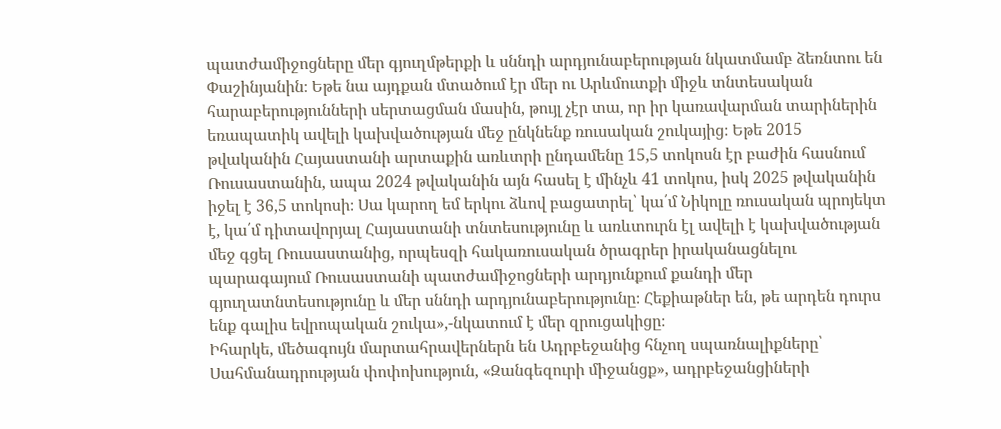պատժամիջոցները մեր գյուղմթերքի և սննդի արդյունաբերության նկատմամբ ձեռնտու են Փաշինյանին։ Եթե նա այդքան մտածում էր մեր ու Արևմուտքի միջև տնտեսական հարաբերությունների սերտացման մասին, թույլ չէր տա, որ իր կառավարման տարիներին եռապատիկ ավելի կախվածության մեջ ընկնենք ռուսական շուկայից։ Եթե 2015 թվականին Հայաստանի արտաքին առևտրի ընդամենը 15,5 տոկոսն էր բաժին հասնում Ռուսաստանին, ապա 2024 թվականին այն հասել է մինչև 41 տոկոս, իսկ 2025 թվականին իջել է 36,5 տոկոսի։ Սա կարող եմ երկու ձևով բացատրել՝ կա՛մ Նիկոլը ռուսական պրոյեկտ է, կա՛մ դիտավորյալ Հայաստանի տնտեսությունը և առևտուրն էլ ավելի է կախվածության մեջ գցել Ռուսաստանից, որպեսզի հակառուսական ծրագրեր իրականացնելու պարագայում Ռուսաստանի պատժամիջոցների արդյունքում քանդի մեր գյուղատնտեսությունը և մեր սննդի արդյունաբերությունը։ Հեքիաթներ են, թե արդեն դուրս ենք գալիս եվրոպական շուկա»,-նկատում է մեր զրուցակիցը։
Իհարկե, մեծագույն մարտահրավերներն են Ադրբեջանից հնչող սպառնալիքները՝ Սահմանադրության փոփոխություն, «Զանգեզուրի միջանցք», ադրբեջանցիների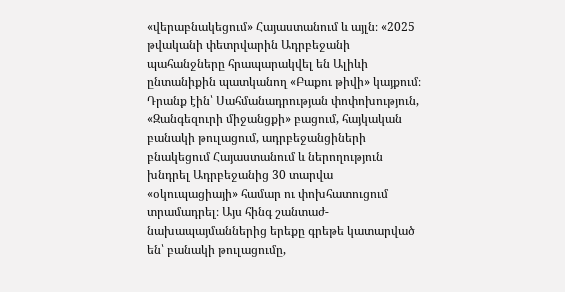«վերաբնակեցում» Հայաստանում և այլն։ «2025 թվականի փետրվարին Ադրբեջանի պահանջները հրապարակվել են Ալիևի ընտանիքին պատկանող «Բաքու թիվի» կայքում։ Դրանք էին՝ Սահմանադրության փոփոխություն, «Զանգեզուրի միջանցքի» բացում, հայկական բանակի թուլացում, ադրբեջանցիների բնակեցում Հայաստանում և ներողություն խնդրել Ադրբեջանից 30 տարվա «օկուպացիայի» համար ու փոխհատուցում տրամադրել։ Այս հինգ շանտաժ-նախապայմաններից երեքը գրեթե կատարված են՝ բանակի թուլացումը,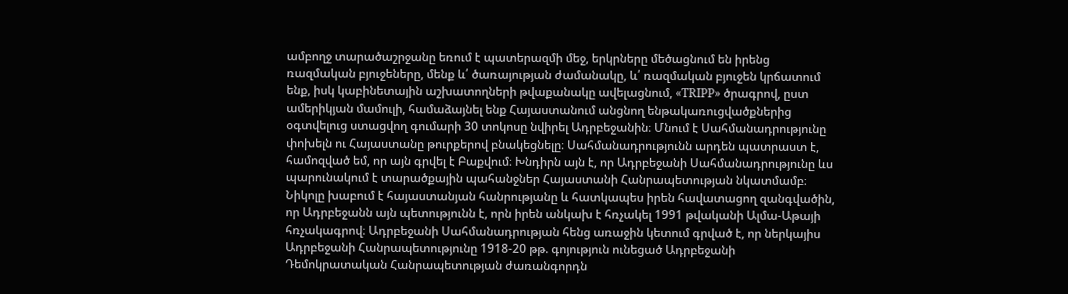ամբողջ տարածաշրջանը եռում է պատերազմի մեջ, երկրները մեծացնում են իրենց ռազմական բյուջեները, մենք և՛ ծառայության ժամանակը, և՛ ռազմական բյուջեն կրճատում ենք, իսկ կաբինետային աշխատողների թվաքանակը ավելացնում, «TRIPP» ծրագրով, ըստ ամերիկյան մամուլի, համաձայնել ենք Հայաստանում անցնող ենթակառուցվածքներից օգտվելուց ստացվող գումարի 30 տոկոսը նվիրել Ադրբեջանին։ Մնում է Սահմանադրությունը փոխելն ու Հայաստանը թուրքերով բնակեցնելը։ Սահմանադրությունն արդեն պատրաստ է, համոզված եմ, որ այն գրվել է Բաքվում։ Խնդիրն այն է, որ Ադրբեջանի Սահմանադրությունը ևս պարունակում է տարածքային պահանջներ Հայաստանի Հանրապետության նկատմամբ։ Նիկոլը խաբում է հայաստանյան հանրությանը և հատկապես իրեն հավատացող զանգվածին, որ Ադրբեջանն այն պետությունն է, որն իրեն անկախ է հռչակել 1991 թվականի Ալմա-Աթայի հռչակագրով։ Ադրբեջանի Սահմանադրության հենց առաջին կետում գրված է, որ ներկայիս Ադրբեջանի Հանրապետությունը 1918-20 թթ. գոյություն ունեցած Ադրբեջանի Դեմոկրատական Հանրապետության ժառանգորդն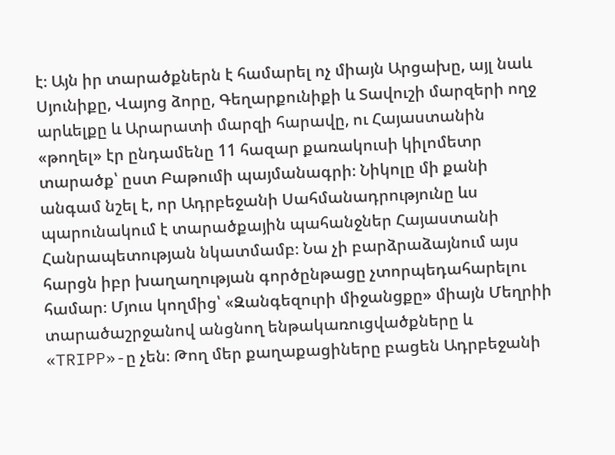է։ Այն իր տարածքներն է համարել ոչ միայն Արցախը, այլ նաև Սյունիքը, Վայոց ձորը, Գեղարքունիքի և Տավուշի մարզերի ողջ արևելքը և Արարատի մարզի հարավը, ու Հայաստանին «թողել» էր ընդամենը 11 հազար քառակուսի կիլոմետր տարածք՝ ըստ Բաթումի պայմանագրի։ Նիկոլը մի քանի անգամ նշել է, որ Ադրբեջանի Սահմանադրությունը ևս պարունակում է տարածքային պահանջներ Հայաստանի Հանրապետության նկատմամբ։ Նա չի բարձրաձայնում այս հարցն իբր խաղաղության գործընթացը չտորպեդահարելու համար։ Մյուս կողմից՝ «Զանգեզուրի միջանցքը» միայն Մեղրիի տարածաշրջանով անցնող ենթակառուցվածքները և «TRIPP»-ը չեն։ Թող մեր քաղաքացիները բացեն Ադրբեջանի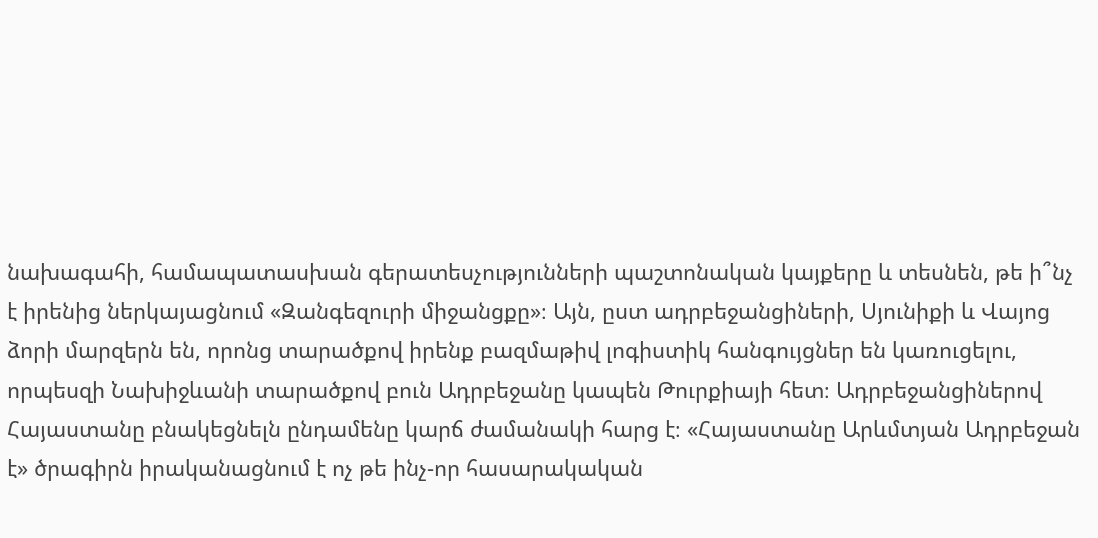նախագահի, համապատասխան գերատեսչությունների պաշտոնական կայքերը և տեսնեն, թե ի՞նչ է իրենից ներկայացնում «Զանգեզուրի միջանցքը»։ Այն, ըստ ադրբեջանցիների, Սյունիքի և Վայոց ձորի մարզերն են, որոնց տարածքով իրենք բազմաթիվ լոգիստիկ հանգույցներ են կառուցելու, որպեսզի Նախիջևանի տարածքով բուն Ադրբեջանը կապեն Թուրքիայի հետ։ Ադրբեջանցիներով Հայաստանը բնակեցնելն ընդամենը կարճ ժամանակի հարց է։ «Հայաստանը Արևմտյան Ադրբեջան է» ծրագիրն իրականացնում է ոչ թե ինչ-որ հասարակական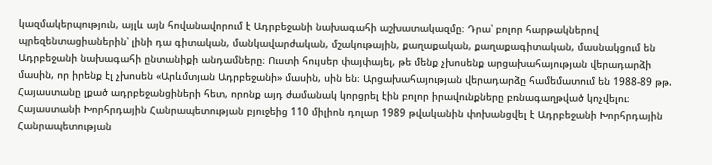կազմակերպություն, այլև այն հովանավորում է Ադրբեջանի նախագահի աշխատակազմը։ Դրա՝ բոլոր հարթակներով պրեզենտացիաներին՝ լինի դա գիտական, մանկավարժական, մշակութային, քաղաքական, քաղաքագիտական, մասնակցում են Ադրբեջանի նախագահի ընտանիքի անդամները։ Ուստի հույսեր փայփայել, թե մենք չխոսենք արցախահայության վերադարձի մասին, որ իրենք էլ չխոսեն «Արևմտյան Ադրբեջանի» մասին, սին են։ Արցախահայության վերադարձը համեմատում են 1988-89 թթ. Հայաստանը լքած ադրբեջանցիների հետ, որոնք այդ ժամանակ կորցրել էին բոլոր իրավունքները բռնագաղթված կոչվելու։ Հայաստանի Խորհրդային Հանրապետության բյուջեից 110 միլիոն դոլար 1989 թվականին փոխանցվել է Ադրբեջանի Խորհրդային Հանրապետության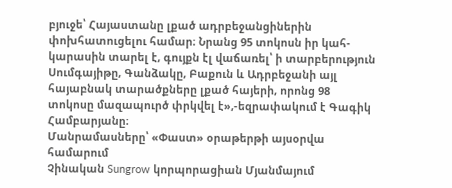բյուջե՝ Հայաստանը լքած ադրբեջանցիներին փոխհատուցելու համար։ Նրանց 95 տոկոսն իր կահ-կարասին տարել է, գույքն էլ վաճառել՝ ի տարբերություն Սումգայիթը, Գանձակը, Բաքուն և Ադրբեջանի այլ հայաբնակ տարածքները լքած հայերի, որոնց 98 տոկոսը մազապուրծ փրկվել է»,-եզրափակում է Գագիկ Համբարյանը։
Մանրամասները՝ «Փաստ» օրաթերթի այսօրվա համարում
Չինական Sungrow կորպորացիան Մյանմայում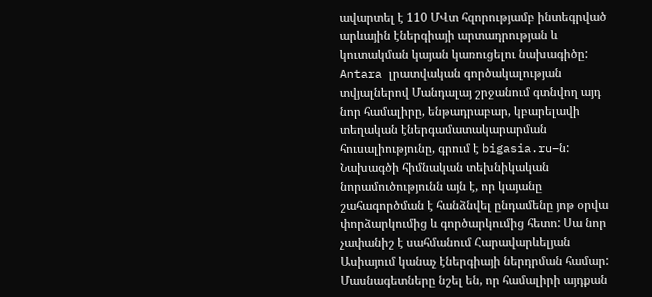ավարտել է 110 ՄՎտ հզորությամբ ինտեգրված արևային էներգիայի արտադրության և կուտակման կայան կառուցելու նախագիծը: Antara լրատվական գործակալության տվյալներով Մանդալայ շրջանում գտնվող այդ նոր համալիրը, ենթադրաբար, կբարելավի տեղական էներգամատակարարման հուսալիությունը, գրում է bigasia.ru–ն:
Նախագծի հիմնական տեխնիկական նորամուծությունն այն է, որ կայանը շահագործման է հանձնվել ընդամենը յոթ օրվա փորձարկումից և գործարկումից հետո: Սա նոր չափանիշ է սահմանում Հարավարևելյան Ասիայում կանաչ էներգիայի ներդրման համար: Մասնագետները նշել են, որ համալիրի այդքան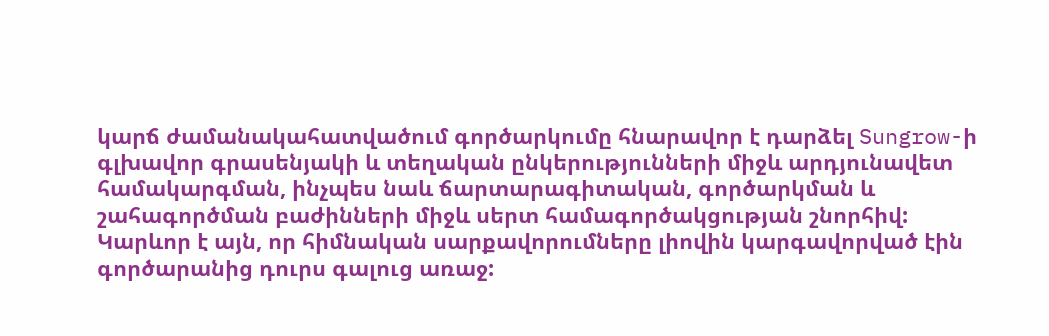կարճ ժամանակահատվածում գործարկումը հնարավոր է դարձել Sungrow-ի գլխավոր գրասենյակի և տեղական ընկերությունների միջև արդյունավետ համակարգման, ինչպես նաև ճարտարագիտական, գործարկման և շահագործման բաժինների միջև սերտ համագործակցության շնորհիվ:
Կարևոր է այն, որ հիմնական սարքավորումները լիովին կարգավորված էին գործարանից դուրս գալուց առաջ: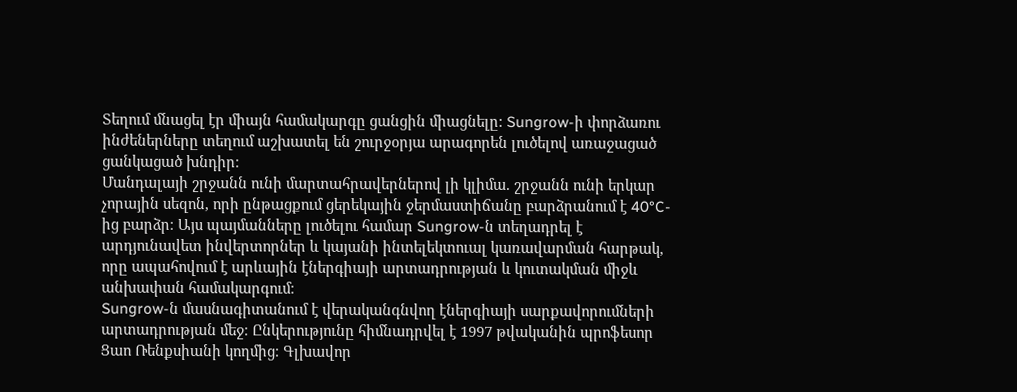Տեղում մնացել էր միայն համակարգը ցանցին միացնելը: Sungrow-ի փորձառու ինժեներները տեղում աշխատել են շուրջօրյա արագորեն լուծելով առաջացած ցանկացած խնդիր։
Մանդալայի շրջանն ունի մարտահրավերներով լի կլիմա. շրջանն ունի երկար չորային սեզոն, որի ընթացքում ցերեկային ջերմաստիճանը բարձրանում է 40°C-ից բարձր։ Այս պայմանները լուծելու համար Sungrow-ն տեղադրել է արդյունավետ ինվերտորներ և կայանի ինտելեկտուալ կառավարման հարթակ, որը ապահովում է արևային էներգիայի արտադրության և կուտակման միջև անխափան համակարգում։
Sungrow-ն մասնագիտանում է վերականգնվող էներգիայի սարքավորումների արտադրության մեջ։ Ընկերությունը հիմնադրվել է 1997 թվականին պրոֆեսոր Ցաո Ռենքսիանի կողմից։ Գլխավոր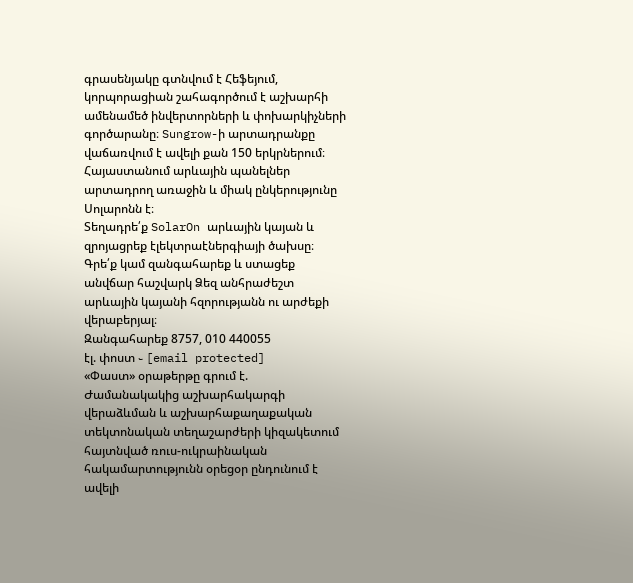գրասենյակը գտնվում է Հեֆեյում, կորպորացիան շահագործում է աշխարհի ամենամեծ ինվերտորների և փոխարկիչների գործարանը։ Sungrow-ի արտադրանքը վաճառվում է ավելի քան 150 երկրներում։
Հայաստանում արևային պանելներ արտադրող առաջին և միակ ընկերությունը Սոլարոնն է։
Տեղադրե՛ք SolarOn արևային կայան և զրոյացրեք էլեկտրաէներգիայի ծախսը։
Գրե՛ք կամ զանգահարեք և ստացեք անվճար հաշվարկ Ձեզ անհրաժեշտ արևային կայանի հզորությանն ու արժեքի վերաբերյալ։
Զանգահարեք 8757, 010 440055
էլ. փոստ ֊ [email protected]
«Փաստ» օրաթերթը գրում է.
Ժամանակակից աշխարհակարգի վերաձևման և աշխարհաքաղաքական տեկտոնական տեղաշարժերի կիզակետում հայտնված ռուս-ուկրաինական հակամարտությունն օրեցօր ընդունում է ավելի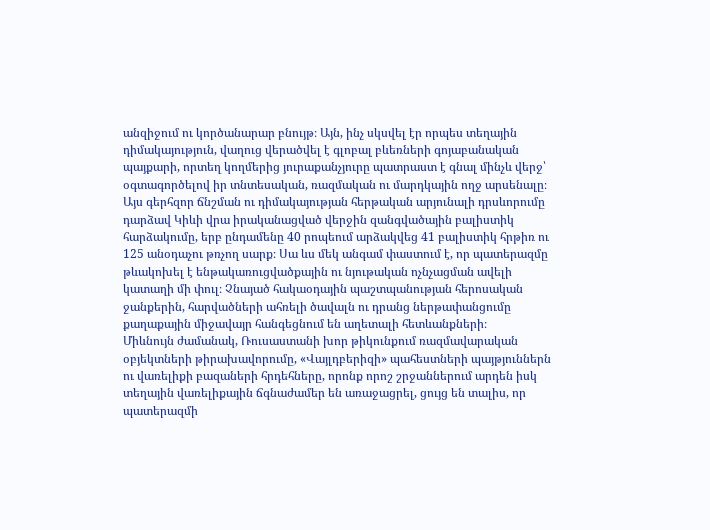անզիջում ու կործանարար բնույթ։ Այն, ինչ սկսվել էր որպես տեղային դիմակայություն, վաղուց վերածվել է գլոբալ բևեռների գոյաբանական պայքարի, որտեղ կողմերից յուրաքանչյուրը պատրաստ է գնալ մինչև վերջ՝ օգտագործելով իր տնտեսական, ռազմական ու մարդկային ողջ արսենալը։
Այս գերհզոր ճնշման ու դիմակայության հերթական արյունալի դրսևորումը դարձավ Կիևի վրա իրականացված վերջին զանգվածային բալիստիկ հարձակումը, երբ ընդամենը 40 րոպեում արձակվեց 41 բալիստիկ հրթիռ ու 125 անօդաչու թռչող սարք։ Սա ևս մեկ անգամ փաստում է, որ պատերազմը թևակոխել է ենթակառուցվածքային ու նյութական ոչնչացման ավելի կատաղի մի փուլ։ Չնայած հակաօդային պաշտպանության հերոսական ջանքերին, հարվածների ահռելի ծավալն ու դրանց ներթափանցումը քաղաքային միջավայր հանգեցնում են աղետալի հետևանքների։
Միևնույն ժամանակ, Ռուսաստանի խոր թիկունքում ռազմավարական օբյեկտների թիրախավորումը, «Վայլդբերիզի» պահեստների պայթյուններն ու վառելիքի բազաների հրդեհները, որոնք որոշ շրջաններում արդեն իսկ տեղային վառելիքային ճգնաժամեր են առաջացրել, ցույց են տալիս, որ պատերազմի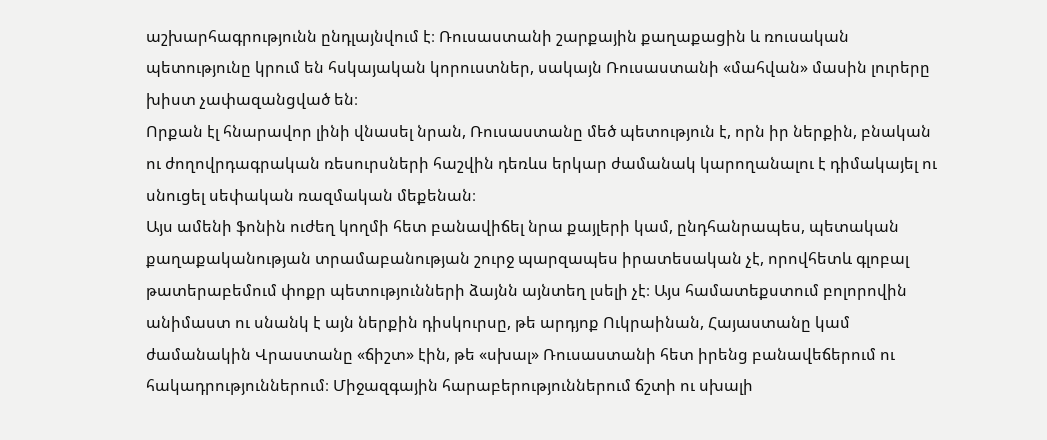աշխարհագրությունն ընդլայնվում է։ Ռուսաստանի շարքային քաղաքացին և ռուսական պետությունը կրում են հսկայական կորուստներ, սակայն Ռուսաստանի «մահվան» մասին լուրերը խիստ չափազանցված են։
Որքան էլ հնարավոր լինի վնասել նրան, Ռուսաստանը մեծ պետություն է, որն իր ներքին, բնական ու ժողովրդագրական ռեսուրսների հաշվին դեռևս երկար ժամանակ կարողանալու է դիմակայել ու սնուցել սեփական ռազմական մեքենան։
Այս ամենի ֆոնին ուժեղ կողմի հետ բանավիճել նրա քայլերի կամ, ընդհանրապես, պետական քաղաքականության տրամաբանության շուրջ պարզապես իրատեսական չէ, որովհետև գլոբալ թատերաբեմում փոքր պետությունների ձայնն այնտեղ լսելի չէ։ Այս համատեքստում բոլորովին անիմաստ ու սնանկ է այն ներքին դիսկուրսը, թե արդյոք Ուկրաինան, Հայաստանը կամ ժամանակին Վրաստանը «ճիշտ» էին, թե «սխալ» Ռուսաստանի հետ իրենց բանավեճերում ու հակադրություններում։ Միջազգային հարաբերություններում ճշտի ու սխալի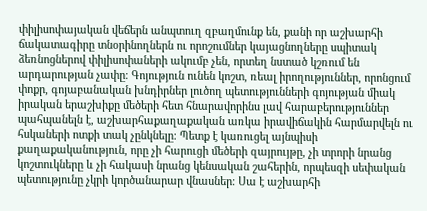փիլիսոփայական վեճերն անպտուղ զբաղմունք են, քանի որ աշխարհի ճակատագիրը տնօրինողներն ու որոշումներ կայացնողները սպիտակ ձեռնոցներով փիլիսոփաների ակումբ չեն, որտեղ նստած կշռում են արդարության չափը։ Գոյություն ունեն կոշտ, ռեալ իրողություններ, որոնցում փոքր, գոյաբանական խնդիրներ լուծող պետությունների գոյության միակ իրական երաշխիքը մեծերի հետ հնարավորինս լավ հարաբերություններ պահպանելն է, աշխարհաքաղաքական առկա իրավիճակին հարմարվելն ու հսկաների ոտքի տակ չընկնելը։ Պետք է կառուցել այնպիսի քաղաքականություն, որը չի հարուցի մեծերի զայրույթը, չի տրորի նրանց կոշտուկները և չի հակասի նրանց կենսական շահերին, որպեսզի սեփական պետությունը չկրի կործանարար վնասներ։ Սա է աշխարհի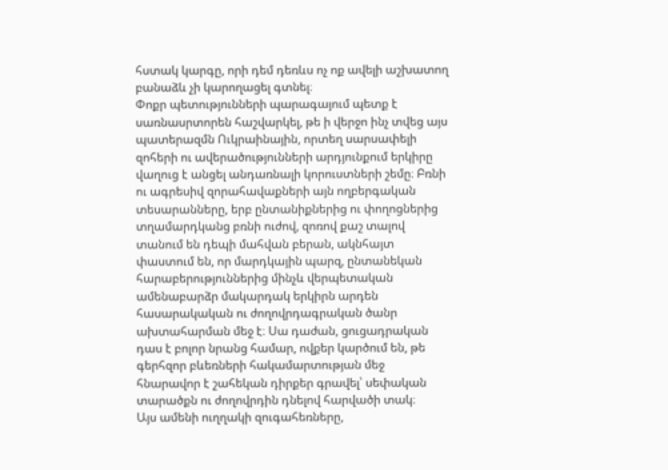հստակ կարգը, որի դեմ դեռևս ոչ ոք ավելի աշխատող բանաձև չի կարողացել գտնել։
Փոքր պետությունների պարագայում պետք է սառնասրտորեն հաշվարկել, թե ի վերջո ինչ տվեց այս պատերազմն Ուկրաինային, որտեղ սարսափելի զոհերի ու ավերածությունների արդյունքում երկիրը վաղուց է անցել անդառնալի կորուստների շեմը։ Բռնի ու ագրեսիվ զորահավաքների այն ողբերգական տեսարանները, երբ ընտանիքներից ու փողոցներից տղամարդկանց բռնի ուժով, զոռով քաշ տալով տանում են դեպի մահվան բերան, ակնհայտ փաստում են, որ մարդկային պարզ, ընտանեկան հարաբերություններից մինչև վերպետական ամենաբարձր մակարդակ երկիրն արդեն հասարակական ու ժողովրդագրական ծանր ախտահարման մեջ է։ Սա դաժան, ցուցադրական դաս է բոլոր նրանց համար, ովքեր կարծում են, թե գերհզոր բևեռների հակամարտության մեջ հնարավոր է շահեկան դիրքեր գրավել՝ սեփական տարածքն ու ժողովրդին դնելով հարվածի տակ։
Այս ամենի ուղղակի զուգահեռները,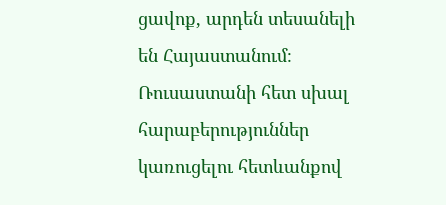ցավոք, արդեն տեսանելի են Հայաստանում։ Ռուսաստանի հետ սխալ հարաբերություններ կառուցելու հետևանքով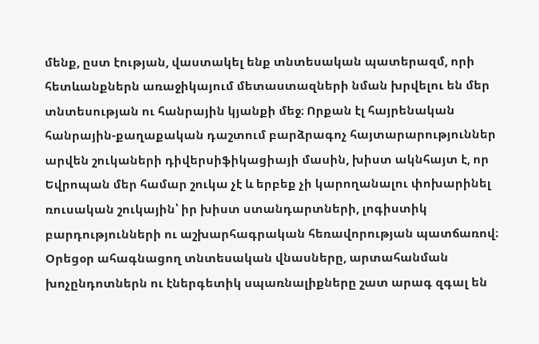մենք, ըստ էության, վաստակել ենք տնտեսական պատերազմ, որի հետևանքներն առաջիկայում մետաստազների նման խրվելու են մեր տնտեսության ու հանրային կյանքի մեջ։ Որքան էլ հայրենական հանրային-քաղաքական դաշտում բարձրագոչ հայտարարություններ արվեն շուկաների դիվերսիֆիկացիայի մասին, խիստ ակնհայտ է, որ Եվրոպան մեր համար շուկա չէ և երբեք չի կարողանալու փոխարինել ռուսական շուկային՝ իր խիստ ստանդարտների, լոգիստիկ բարդությունների ու աշխարհագրական հեռավորության պատճառով։ Օրեցօր ահագնացող տնտեսական վնասները, արտահանման խոչընդոտներն ու էներգետիկ սպառնալիքները շատ արագ զգալ են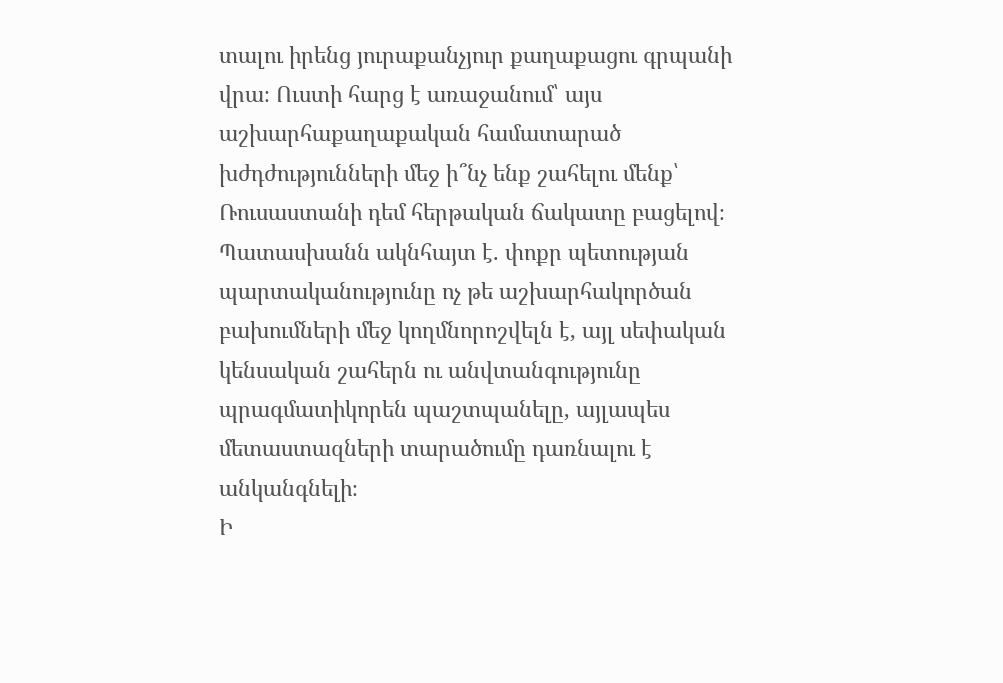տալու իրենց յուրաքանչյուր քաղաքացու գրպանի վրա։ Ուստի հարց է առաջանում՝ այս աշխարհաքաղաքական համատարած խժդժությունների մեջ ի՞նչ ենք շահելու մենք՝ Ռուսաստանի դեմ հերթական ճակատը բացելով։ Պատասխանն ակնհայտ է. փոքր պետության պարտականությունը ոչ թե աշխարհակործան բախումների մեջ կողմնորոշվելն է, այլ սեփական կենսական շահերն ու անվտանգությունը պրագմատիկորեն պաշտպանելը, այլապես մետաստազների տարածումը դառնալու է անկանգնելի։
Ի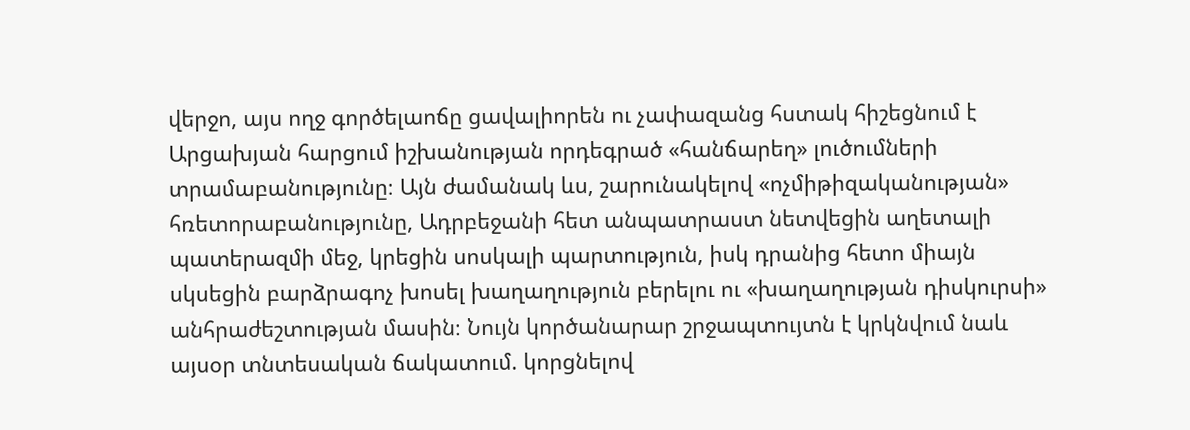վերջո, այս ողջ գործելաոճը ցավալիորեն ու չափազանց հստակ հիշեցնում է Արցախյան հարցում իշխանության որդեգրած «հանճարեղ» լուծումների տրամաբանությունը։ Այն ժամանակ ևս, շարունակելով «ոչմիթիզականության» հռետորաբանությունը, Ադրբեջանի հետ անպատրաստ նետվեցին աղետալի պատերազմի մեջ, կրեցին սոսկալի պարտություն, իսկ դրանից հետո միայն սկսեցին բարձրագոչ խոսել խաղաղություն բերելու ու «խաղաղության դիսկուրսի» անհրաժեշտության մասին։ Նույն կործանարար շրջապտույտն է կրկնվում նաև այսօր տնտեսական ճակատում. կորցնելով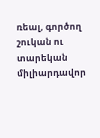ռեալ, գործող շուկան ու տարեկան միլիարդավոր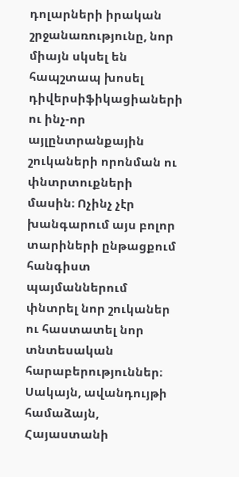դոլարների իրական շրջանառությունը, նոր միայն սկսել են հապշտապ խոսել դիվերսիֆիկացիաների ու ինչ-որ այլընտրանքային շուկաների որոնման ու փնտրտուքների մասին։ Ոչինչ չէր խանգարում այս բոլոր տարիների ընթացքում հանգիստ պայմաններում փնտրել նոր շուկաներ ու հաստատել նոր տնտեսական հարաբերություններ։ Սակայն, ավանդույթի համաձայն, Հայաստանի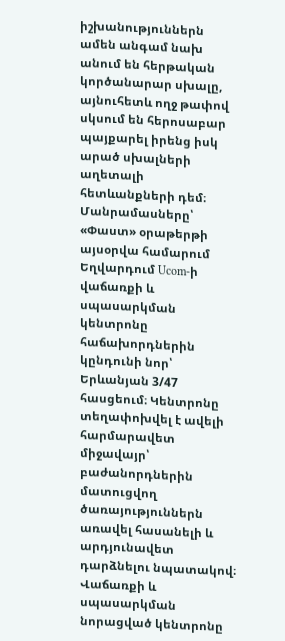իշխանություններն ամեն անգամ նախ անում են հերթական կործանարար սխալը, այնուհետև ողջ թափով սկսում են հերոսաբար պայքարել իրենց իսկ արած սխալների աղետալի հետևանքների դեմ։
Մանրամասները՝ «Փաստ» օրաթերթի այսօրվա համարում
Եղվարդում Ucom-ի վաճառքի և սպասարկման կենտրոնը հաճախորդներին կընդունի նոր՝ Երևանյան 3/47 հասցեում։ Կենտրոնը տեղափոխվել է ավելի հարմարավետ միջավայր՝ բաժանորդներին մատուցվող ծառայություններն առավել հասանելի և արդյունավետ դարձնելու նպատակով։
Վաճառքի և սպասարկման նորացված կենտրոնը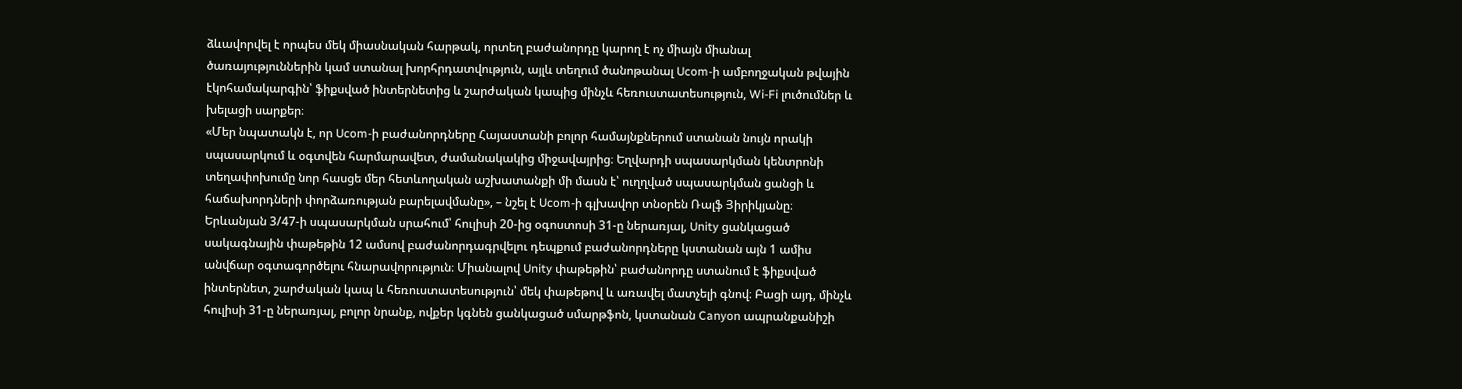ձևավորվել է որպես մեկ միասնական հարթակ, որտեղ բաժանորդը կարող է ոչ միայն միանալ ծառայություններին կամ ստանալ խորհրդատվություն, այլև տեղում ծանոթանալ Ucom-ի ամբողջական թվային էկոհամակարգին՝ ֆիքսված ինտերնետից և շարժական կապից մինչև հեռուստատեսություն, Wi-Fi լուծումներ և խելացի սարքեր։
«Մեր նպատակն է, որ Ucom-ի բաժանորդները Հայաստանի բոլոր համայնքներում ստանան նույն որակի սպասարկում և օգտվեն հարմարավետ, ժամանակակից միջավայրից։ Եղվարդի սպասարկման կենտրոնի տեղափոխումը նոր հասցե մեր հետևողական աշխատանքի մի մասն է՝ ուղղված սպասարկման ցանցի և հաճախորդների փորձառության բարելավմանը», – նշել է Ucom-ի գլխավոր տնօրեն Ռալֆ Յիրիկյանը։
Երևանյան 3/47-ի սպասարկման սրահում՝ հուլիսի 20-ից օգոստոսի 31-ը ներառյալ, Unity ցանկացած սակագնային փաթեթին 12 ամսով բաժանորդագրվելու դեպքում բաժանորդները կստանան այն 1 ամիս անվճար օգտագործելու հնարավորություն։ Միանալով Unity փաթեթին՝ բաժանորդը ստանում է ֆիքսված ինտերնետ, շարժական կապ և հեռուստատեսություն՝ մեկ փաթեթով և առավել մատչելի գնով։ Բացի այդ, մինչև հուլիսի 31-ը ներառյալ, բոլոր նրանք, ովքեր կգնեն ցանկացած սմարթֆոն, կստանան Canyon ապրանքանիշի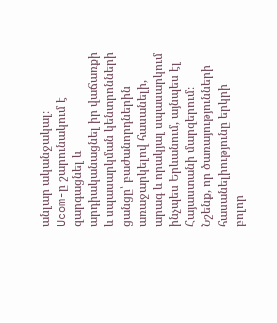անլար ականջակալ։
Ucom-ը շարունակում է զարգացնել և արդիականացնել իր վաճառքի և սպասարկման կենտրոնների ցանցը՝ բաժանորդներին առաջարկելով հասանելի, արագ և որակյալ սպասարկում ինչպես Երևանում, այնպես էլ Հայաստանի մարզերում։
Նշենք, որ ծառայությունների հասանելիությունը երկրի բոլոր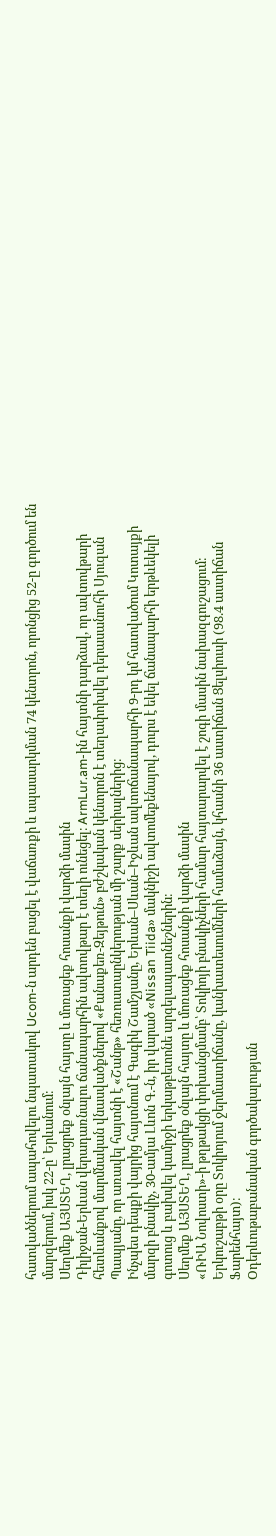հատվածներում ապահովելու նպատակով Ucom-ն արդեն բացել է վաճառքի և սպասարկման 74 կենտրոն, որոնցից 52-ը գործում են մարզերում, իսկ 22-ը՝ Երևանում։
Սեղմեք ԱՅՍՏԵՂ, լրացրեք օնլայն հայտը և մոռացեք հոսանքի վարձի մասին
Դիլիջան-Երևան վերադառնալու ճանապարհին ավտովթար է տեղի ունեցել։ ArmLur.am-ին հայտնի դարձավ, որ ավտովթարի հետևանքով մարմնական վնասվածքներով «Քանաքեռ-Զեյթուն» բժշկական կենտրոն է տեղափոխվել դերասանուհի Սյուզան Պապյանը, որ առավել հայտնի է «Շանթ» հեռուստաընկերության մի շարք սերիալներից։
Ինչպես դեպքի վայրից հայտնում է Գագիկ Շամշյանը, Երևան–Սևան–Իջևան ավտոճանապարհի 9-րդ կմ հատվածում Կոտայքի մարզի բնակիչ, 30-ամյա Լևոն Գ.-ն, իր վարած «Nissan Tiida» մակնիշի ավտոմեքենայով, դուրս է եկել ճանապարհի երթևեկելի գոտուց և բախվել կամրջի երկաթբետոնե արգելապատնեշներին։
Սեղմեք ԱՅՍՏԵՂ, լրացրեք օնլայն հայտը և մոռացեք հոսանքի վարձի մասին
«ՌԻԱ Նովոստի»-ի թղթակցի փոխանցմամբ՝ Տոկիոյի բնակիչների համար հայտարարվել է շոգի մասին նախազգուշացում։
Երկուշաբթի օրը Տոկիոյում ջերմաստիճանը, կանխատեսումների համաձայն, կհասնի 36 աստիճան Ցելսիուսի (98.4 աստիճան Ֆարենհայտ)։
Oդերևութաբանական գործակալության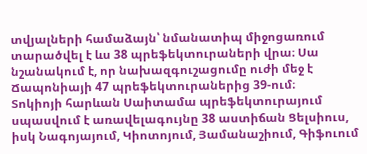տվյալների համաձայն՝ նմանատիպ միջոցառում տարածվել է ևս 38 պրեֆեկտուրաների վրա։ Սա նշանակում է, որ նախազգուշացումը ուժի մեջ է Ճապոնիայի 47 պրեֆեկտուրաներից 39-ում։
Տոկիոյի հարևան Սաիտամա պրեֆեկտուրայում սպասվում է առավելագույնը 38 աստիճան Ցելսիուս, իսկ Նագոյայում, Կիոտոյում, Յամանաշիում, Գիֆուում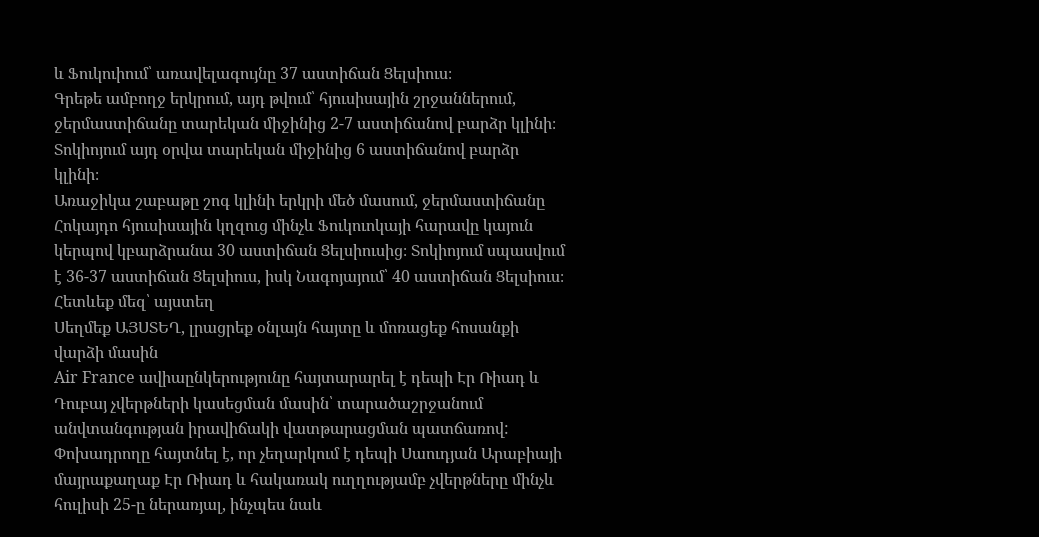և Ֆուկուիում՝ առավելագույնը 37 աստիճան Ցելսիուս։
Գրեթե ամբողջ երկրում, այդ թվում՝ հյուսիսային շրջաններում, ջերմաստիճանը տարեկան միջինից 2-7 աստիճանով բարձր կլինի։ Տոկիոյում այդ օրվա տարեկան միջինից 6 աստիճանով բարձր կլինի։
Առաջիկա շաբաթը շոգ կլինի երկրի մեծ մասում, ջերմաստիճանը Հոկայդո հյուսիսային կղզուց մինչև Ֆուկուոկայի հարավը կայուն կերպով կբարձրանա 30 աստիճան Ցելսիուսից։ Տոկիոյում սպասվում է 36-37 աստիճան Ցելսիուս, իսկ Նագոյայում՝ 40 աստիճան Ցելսիուս։
Հետևեք մեզ՝ այստեղ
Սեղմեք ԱՅՍՏԵՂ, լրացրեք օնլայն հայտը և մոռացեք հոսանքի վարձի մասին
Air France ավիաընկերությունը հայտարարել է դեպի Էր Ռիադ և Դուբայ չվերթների կասեցման մասին՝ տարածաշրջանում անվտանգության իրավիճակի վատթարացման պատճառով:
Փոխադրողը հայտնել է, որ չեղարկում է դեպի Սաուդյան Արաբիայի մայրաքաղաք Էր Ռիադ և հակառակ ուղղությամբ չվերթները մինչև հուլիսի 25-ը ներառյալ, ինչպես նաև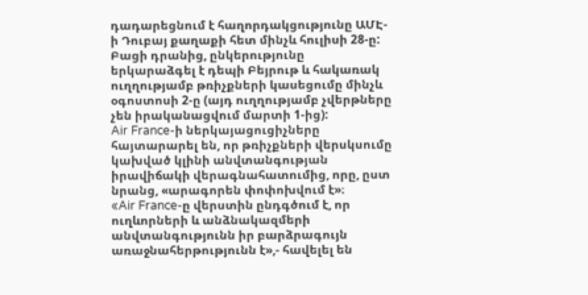դադարեցնում է հաղորդակցությունը ԱՄԷ-ի Դուբայ քաղաքի հետ մինչև հուլիսի 28-ը: Բացի դրանից, ընկերությունը երկարաձգել է դեպի Բեյրութ և հակառակ ուղղությամբ թռիչքների կասեցումը մինչև օգոստոսի 2-ը (այդ ուղղությամբ չվերթները չեն իրականացվում մարտի 1-ից):
Air France-ի ներկայացուցիչները հայտարարել են, որ թռիչքների վերսկսումը կախված կլինի անվտանգության իրավիճակի վերագնահատումից, որը, ըստ նրանց, «արագորեն փոփոխվում է»։
«Air France-ը վերստին ընդգծում է, որ ուղևորների և անձնակազմերի անվտանգությունն իր բարձրագույն առաջնահերթությունն է»,- հավելել են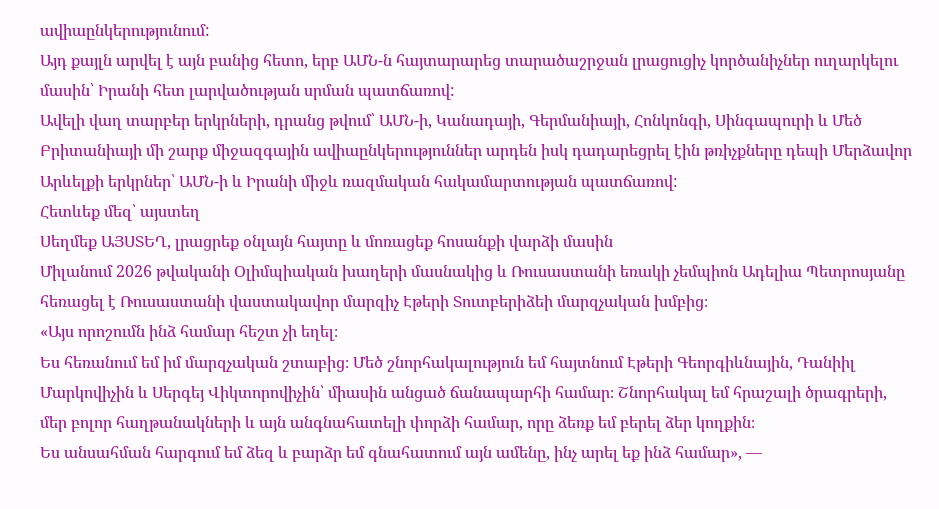ավիաընկերությունում:
Այդ քայլն արվել է այն բանից հետո, երբ ԱՄՆ-ն հայտարարեց տարածաշրջան լրացուցիչ կործանիչներ ուղարկելու մասին՝ Իրանի հետ լարվածության սրման պատճառով:
Ավելի վաղ տարբեր երկրների, դրանց թվում՝ ԱՄՆ-ի, Կանադայի, Գերմանիայի, Հոնկոնգի, Սինգապուրի և Մեծ Բրիտանիայի մի շարք միջազգային ավիաընկերություններ արդեն իսկ դադարեցրել էին թռիչքները դեպի Մերձավոր Արևելքի երկրներ՝ ԱՄՆ-ի և Իրանի միջև ռազմական հակամարտության պատճառով:
Հետևեք մեզ՝ այստեղ
Սեղմեք ԱՅՍՏԵՂ, լրացրեք օնլայն հայտը և մոռացեք հոսանքի վարձի մասին
Միլանում 2026 թվականի Օլիմպիական խաղերի մասնակից և Ռուսաստանի եռակի չեմպիոն Ադելիա Պետրոսյանը հեռացել է Ռուսաստանի վաստակավոր մարզիչ Էթերի Տուտբերիձեի մարզչական խմբից։
«Այս որոշումն ինձ համար հեշտ չի եղել։
Ես հեռանում եմ իմ մարզչական շտաբից։ Մեծ շնորհակալություն եմ հայտնում Էթերի Գեորգիևնային, Դանիիլ Մարկովիչին և Սերգեյ Վիկտորովիչին՝ միասին անցած ճանապարհի համար։ Շնորհակալ եմ հրաշալի ծրագրերի, մեր բոլոր հաղթանակների և այն անգնահատելի փորձի համար, որը ձեռք եմ բերել ձեր կողքին։
Ես անսահման հարգում եմ ձեզ և բարձր եմ գնահատում այն ամենը, ինչ արել եք ինձ համար», —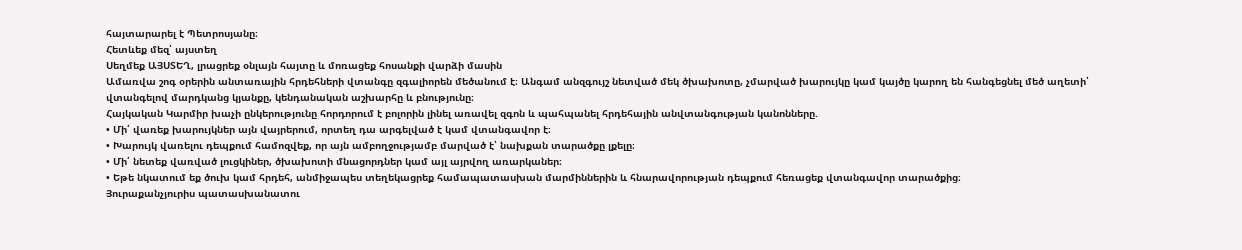հայտարարել է Պետրոսյանը։
Հետևեք մեզ՝ այստեղ
Սեղմեք ԱՅՍՏԵՂ, լրացրեք օնլայն հայտը և մոռացեք հոսանքի վարձի մասին
Ամառվա շոգ օրերին անտառային հրդեհների վտանգը զգալիորեն մեծանում է։ Անգամ անզգույշ նետված մեկ ծխախոտը, չմարված խարույկը կամ կայծը կարող են հանգեցնել մեծ աղետի՝ վտանգելով մարդկանց կյանքը, կենդանական աշխարհը և բնությունը։
Հայկական Կարմիր խաչի ընկերությունը հորդորում է բոլորին լինել առավել զգոն և պահպանել հրդեհային անվտանգության կանոնները.
• Մի՛ վառեք խարույկներ այն վայրերում, որտեղ դա արգելված է կամ վտանգավոր է։
• Խարույկ վառելու դեպքում համոզվեք, որ այն ամբողջությամբ մարված է՝ նախքան տարածքը լքելը։
• Մի՛ նետեք վառված լուցկիներ, ծխախոտի մնացորդներ կամ այլ այրվող առարկաներ։
• Եթե նկատում եք ծուխ կամ հրդեհ, անմիջապես տեղեկացրեք համապատասխան մարմիններին և հնարավորության դեպքում հեռացեք վտանգավոր տարածքից։
Յուրաքանչյուրիս պատասխանատու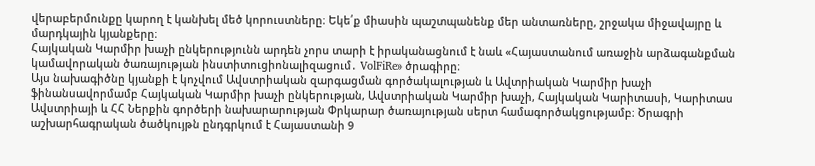վերաբերմունքը կարող է կանխել մեծ կորուստները։ Եկե՛ք միասին պաշտպանենք մեր անտառները, շրջակա միջավայրը և մարդկային կյանքերը։
Հայկական Կարմիր խաչի ընկերությունն արդեն չորս տարի է իրականացնում է նաև «Հայաստանում առաջին արձագանքման կամավորական ծառայության ինստիտուցիոնալիզացում․ VolFiRe» ծրագիրը։
Այս նախագիծնը կյանքի է կոչվում Ավստրիական զարգացման գործակալության և Ավտրիական Կարմիր խաչի ֆինանսավորմամբ Հայկական Կարմիր խաչի ընկերության, Ավստրիական Կարմիր խաչի, Հայկական Կարիտասի, Կարիտաս Ավստրիայի և ՀՀ Ներքին գործերի նախարարության Փրկարար ծառայության սերտ համագործակցությամբ։ Ծրագրի աշխարհագրական ծածկույթն ընդգրկում է Հայաստանի 9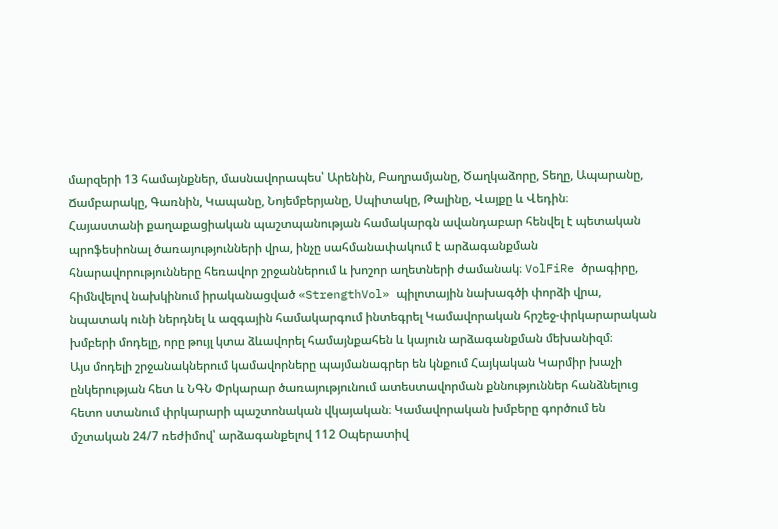մարզերի 13 համայնքներ, մասնավորապես՝ Արենին, Բաղրամյանը, Ծաղկաձորը, Տեղը, Ապարանը, Ճամբարակը, Գառնին, Կապանը, Նոյեմբերյանը, Սպիտակը, Թալինը, Վայքը և Վեդին։
Հայաստանի քաղաքացիական պաշտպանության համակարգն ավանդաբար հենվել է պետական պրոֆեսիոնալ ծառայությունների վրա, ինչը սահմանափակում է արձագանքման հնարավորությունները հեռավոր շրջաններում և խոշոր աղետների ժամանակ։ VolFiRe ծրագիրը, հիմնվելով նախկինում իրականացված «StrengthVol» պիլոտային նախագծի փորձի վրա, նպատակ ունի ներդնել և ազգային համակարգում ինտեգրել Կամավորական հրշեջ-փրկարարական խմբերի մոդելը, որը թույլ կտա ձևավորել համայնքահեն և կայուն արձագանքման մեխանիզմ։
Այս մոդելի շրջանակներում կամավորները պայմանագրեր են կնքում Հայկական Կարմիր խաչի ընկերության հետ և ՆԳՆ Փրկարար ծառայությունում ատեստավորման քննություններ հանձնելուց հետո ստանում փրկարարի պաշտոնական վկայական։ Կամավորական խմբերը գործում են մշտական 24/7 ռեժիմով՝ արձագանքելով 112 Օպերատիվ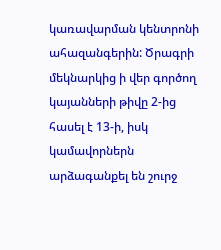կառավարման կենտրոնի ահազանգերին: Ծրագրի մեկնարկից ի վեր գործող կայանների թիվը 2-ից հասել է 13-ի, իսկ կամավորներն արձագանքել են շուրջ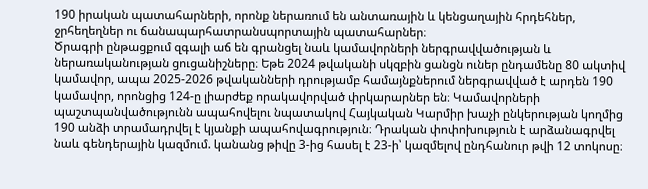190 իրական պատահարների, որոնք ներառում են անտառային և կենցաղային հրդեհներ, ջրհեղեղներ ու ճանապարհատրանսպորտային պատահարներ։
Ծրագրի ընթացքում զգալի աճ են գրանցել նաև կամավորների ներգրավվածության և ներառականության ցուցանիշները։ Եթե 2024 թվականի սկզբին ցանցն ուներ ընդամենը 80 ակտիվ կամավոր, ապա 2025-2026 թվականների դրությամբ համայնքներում ներգրավված է արդեն 190 կամավոր, որոնցից 124-ը լիարժեք որակավորված փրկարարներ են։ Կամավորների պաշտպանվածությունն ապահովելու նպատակով Հայկական Կարմիր խաչի ընկերության կողմից 190 անձի տրամադրվել է կյանքի ապահովագրություն։ Դրական փոփոխություն է արձանագրվել նաև գենդերային կազմում. կանանց թիվը 3-ից հասել է 23-ի՝ կազմելով ընդհանուր թվի 12 տոկոսը։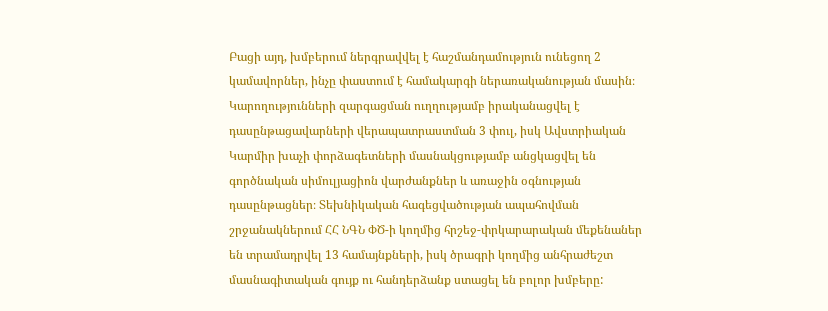Բացի այդ, խմբերում ներգրավվել է հաշմանդամություն ունեցող 2 կամավորներ, ինչը փաստում է համակարգի ներառականության մասին։
Կարողությունների զարգացման ուղղությամբ իրականացվել է դասընթացավարների վերապատրաստման 3 փուլ, իսկ Ավստրիական Կարմիր խաչի փորձագետների մասնակցությամբ անցկացվել են գործնական սիմուլյացիոն վարժանքներ և առաջին օգնության դասընթացներ։ Տեխնիկական հագեցվածության ապահովման շրջանակներում ՀՀ ՆԳՆ ՓԾ-ի կողմից հրշեջ-փրկարարական մեքենաներ են տրամադրվել 13 համայնքների, իսկ ծրագրի կողմից անհրաժեշտ մասնագիտական գույք ու հանդերձանք ստացել են բոլոր խմբերը: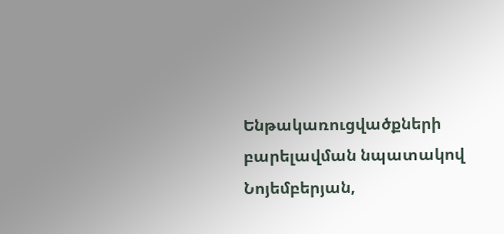Ենթակառուցվածքների բարելավման նպատակով Նոյեմբերյան,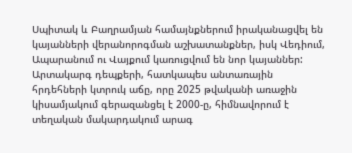Սպիտակ և Բաղրամյան համայնքներում իրականացվել են կայանների վերանորոգման աշխատանքներ, իսկ Վեդիում, Ապարանում ու Վայքում կառուցվում են նոր կայաններ:
Արտակարգ դեպքերի, հատկապես անտառային հրդեհների կտրուկ աճը, որը 2025 թվականի առաջին կիսամյակում գերազանցել է 2000-ը, հիմնավորում է տեղական մակարդակում արագ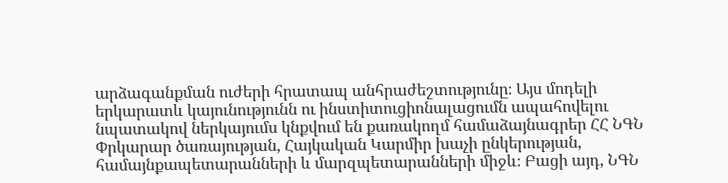արձագանքման ուժերի հրատապ անհրաժեշտությունը։ Այս մոդելի երկարատև կայունությունն ու ինստիտուցիոնալացումն ապահովելու նպատակով ներկայումս կնքվում են քառակողմ համաձայնագրեր ՀՀ ՆԳՆ Փրկարար ծառայության, Հայկական Կարմիր խաչի ընկերության, համայնքապետարանների և մարզպետարանների միջև։ Բացի այդ, ՆԳՆ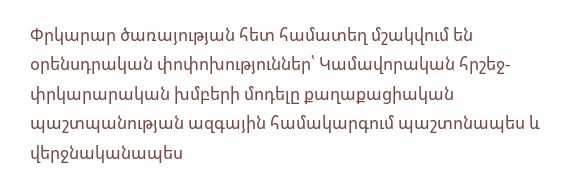Փրկարար ծառայության հետ համատեղ մշակվում են օրենսդրական փոփոխություններ՝ Կամավորական հրշեջ-փրկարարական խմբերի մոդելը քաղաքացիական պաշտպանության ազգային համակարգում պաշտոնապես և վերջնականապես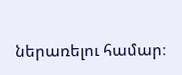ներառելու համար։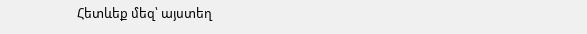Հետևեք մեզ՝ այստեղ